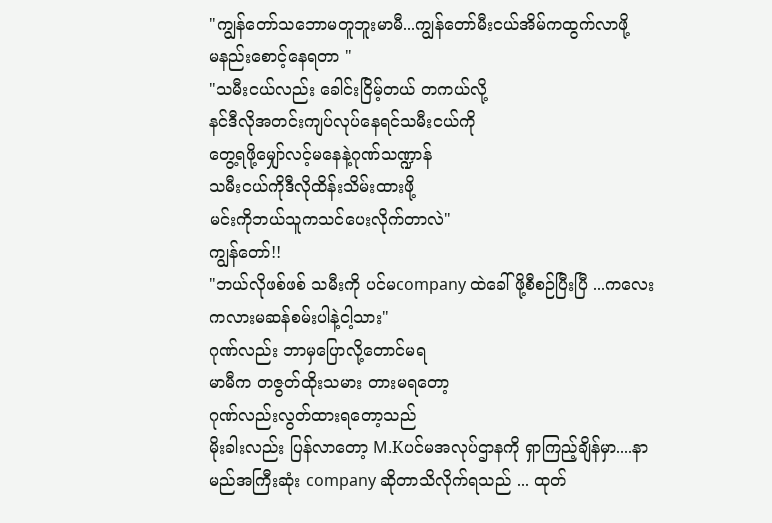"ကျွန်တော်သဘောမတူဘူးမာမီ...ကျွန်တော်မီးငယ်အိမ်ကထွက်လာဖို့
မနည်းစောင့်နေရတာ "
"သမီးငယ်လည်း ခေါင်းငြိမ့်တယ် တကယ်လို့
နင်ဒီလိုအတင်းကျပ်လုပ်နေရင်သမီးငယ်ကို
တွေ့ရဖို့မျှော်လင့်မနေနဲ့ဂုဏ်သဏ္ဍာန်
သမီးငယ်ကိုဒီလိုထိန်းသိမ်းထားဖို့
မင်းကိုဘယ်သူကသင်ပေးလိုက်တာလဲ"
ကျွန်တော်!!
"ဘယ်လိုဖစ်ဖစ် သမီးကို ပင်မcompany ထဲခေါ်ဖို့စီစဉ်ပြီးပြီ ...ကလေးကလားမဆန်စမ်းပါနဲ့ငါ့သား"
ဂုဏ်လည်း ဘာမှပြောလို့တောင်မရ
မာမီက တဇွတ်ထိုးသမား တားမရတော့
ဂုဏ်လည်းလွတ်ထားရတော့သည်
မိုးခါးလည်း ပြန်လာတော့ M.Kပင်မအလုပ်ဌာနကို ရှာကြည့်ချိန်မှာ....နာမည်အကြီးဆုံး company ဆိုတာသိလိုက်ရသည် ... ထုတ်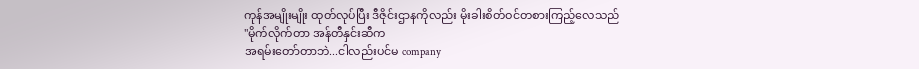ကုန်အမျိုးမျိုး ထုတ်လုပ်ပြီး ဒီဇိုင်းဌာနကိုလည်း မိုးခါးစိတ်ဝင်တစားကြည့်လေသည်
"မိုက်လိုက်တာ အန်တီနှင်းဆီက
အရမ်းတော်တာဘဲ...ငါလည်းပင်မ company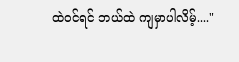ထဲဝင်ရင် ဘယ်ထဲ ကျမှာပါလိမ့်...."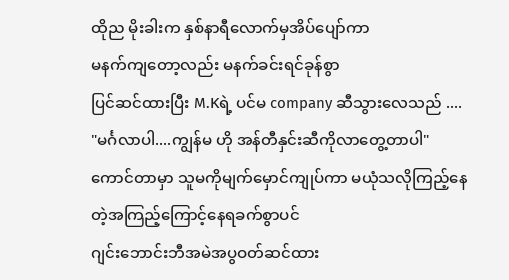ထိုည မိုးခါးက နှစ်နာရီလောက်မှအိပ်ပျော်ကာ
မနက်ကျတော့လည်း မနက်ခင်းရင်ခုန်စွာ
ပြင်ဆင်ထားပြီး M.Kရဲ့ ပင်မ company ဆီသွားလေသည် ....
"မင်္ဂလာပါ....ကျွန်မ ဟို အန်တီနှင်းဆီကိုလာတွေ့တာပါ"
ကောင်တာမှာ သူမကိုမျက်မှောင်ကျုပ်ကာ မယုံသလိုကြည့်နေတဲ့အကြည့်ကြောင့်နေရခက်စွာပင်
ဂျင်းဘောင်းဘီအမဲအပွဝတ်ဆင်ထား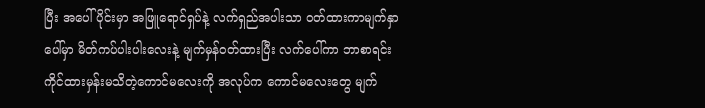ပြီး အပေါ်ပိုင်းမှာ အဖြူရောင်ရှပ်နဲ့ လက်ရှည်အပါးသာ ဝတ်ထားကာမျက်နှာပေါ်မှာ မိတ်ကပ်ပါးပါးလေးနဲ့ မျက်မှန်ဝတ်ထားပြီး လက်ပေါ်ကာ ဘာစာရင်းကိုင်ထားမှန်းမသိတဲ့ကောင်မလေးကို အလုပ်က ကောင်မလေးတွေ မျက်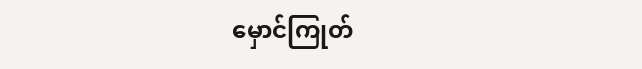မှောင်ကြုတ်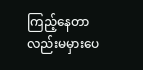ကြည့်နေတာလည်းမမှားပေ